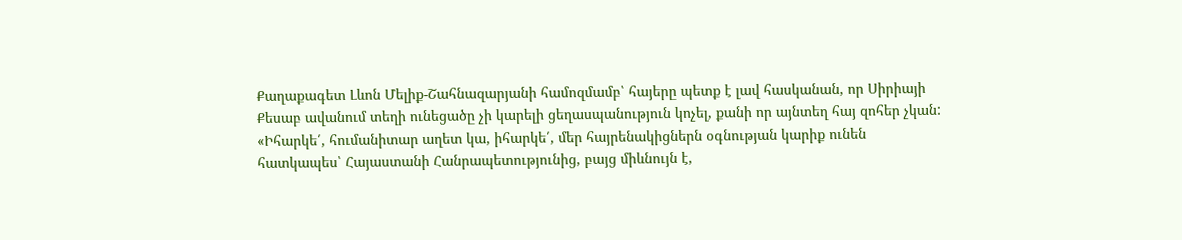Քաղաքագետ Լևոն Մելիք-Շահնազարյանի համոզմամբ՝ հայերը պետք է լավ հասկանան, որ Սիրիայի Քեսաբ ավանում տեղի ունեցածը չի կարելի ցեղասպանություն կոչել, քանի որ այնտեղ հայ զոհեր չկան:
«Իհարկե՛, հումանիտար աղետ կա, իհարկե՛, մեր հայրենակիցներն օգնության կարիք ունեն հատկապես՝ Հայաստանի Հանրապետությունից, բայց միևնույն է,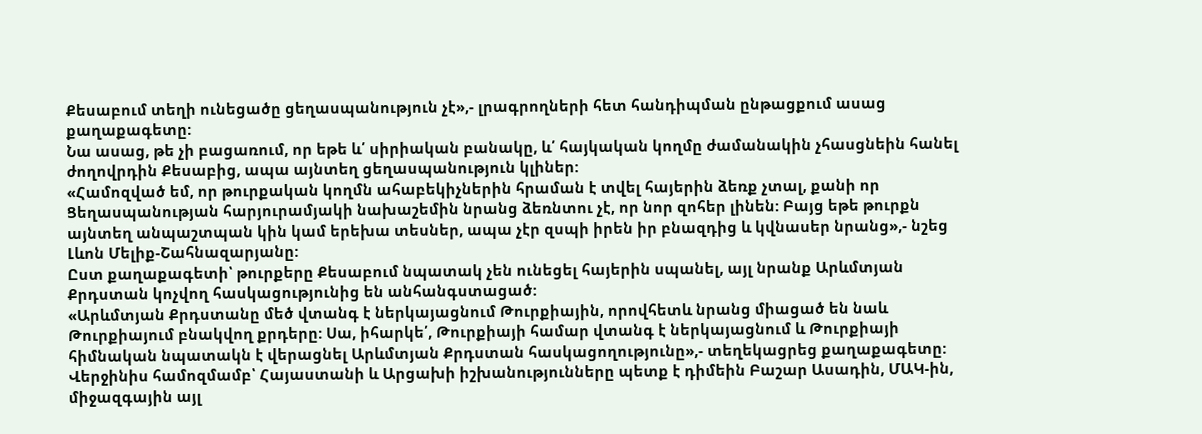Քեսաբում տեղի ունեցածը ցեղասպանություն չէ»,- լրագրողների հետ հանդիպման ընթացքում ասաց քաղաքագետը:
Նա ասաց, թե չի բացառում, որ եթե և՛ սիրիական բանակը, և՛ հայկական կողմը ժամանակին չհասցնեին հանել ժողովրդին Քեսաբից, ապա այնտեղ ցեղասպանություն կլիներ:
«Համոզված եմ, որ թուրքական կողմն ահաբեկիչներին հրաման է տվել հայերին ձեռք չտալ, քանի որ Ցեղասպանության հարյուրամյակի նախաշեմին նրանց ձեռնտու չէ, որ նոր զոհեր լինեն: Բայց եթե թուրքն այնտեղ անպաշտպան կին կամ երեխա տեսներ, ապա չէր զսպի իրեն իր բնազդից և կվնասեր նրանց»,- նշեց Լևոն Մելիք-Շահնազարյանը:
Ըստ քաղաքագետի՝ թուրքերը Քեսաբում նպատակ չեն ունեցել հայերին սպանել, այլ նրանք Արևմտյան Քրդստան կոչվող հասկացությունից են անհանգստացած:
«Արևմտյան Քրդստանը մեծ վտանգ է ներկայացնում Թուրքիային, որովհետև նրանց միացած են նաև Թուրքիայում բնակվող քրդերը: Սա, իհարկե՛, Թուրքիայի համար վտանգ է ներկայացնում և Թուրքիայի հիմնական նպատակն է վերացնել Արևմտյան Քրդստան հասկացողությունը»,- տեղեկացրեց քաղաքագետը:
Վերջինիս համոզմամբ՝ Հայաստանի և Արցախի իշխանությունները պետք է դիմեին Բաշար Ասադին, ՄԱԿ-ին, միջազգային այլ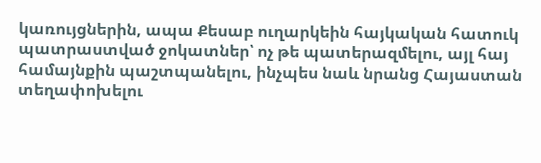կառույցներին, ապա Քեսաբ ուղարկեին հայկական հատուկ պատրաստված ջոկատներ՝ ոչ թե պատերազմելու, այլ հայ համայնքին պաշտպանելու, ինչպես նաև նրանց Հայաստան տեղափոխելու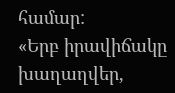համար:
«Երբ իրավիճակը խաղաղվեր,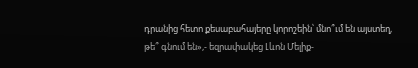դրանից հետո քեսաբահայերը կորոշեին՝ մնո՞ւմ են այստեղ, թե՞ գնում են»,- եզրափակեց Լևոն Մելիք-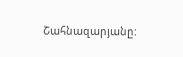Շահնազարյանը: